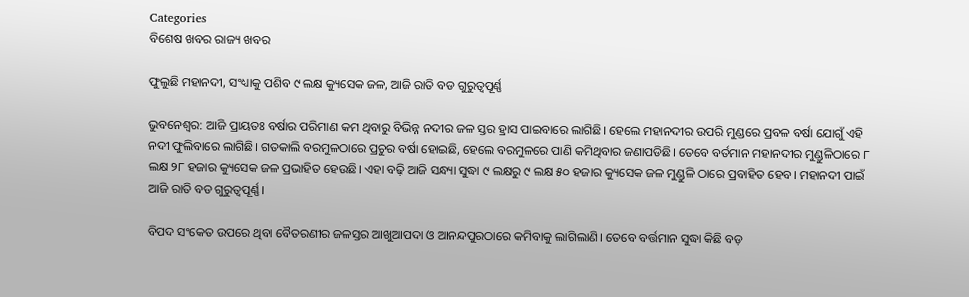Categories
ବିଶେଷ ଖବର ରାଜ୍ୟ ଖବର

ଫୁଲୁଛି ମହାନଦୀ, ସଂଧ୍ୟାକୁ ପଶିବ ୯ ଲକ୍ଷ କ୍ୟୁସେକ ଜଳ, ଆଜି ରାତି ବଡ ଗୁରୁତ୍ୱପୂର୍ଣ୍ଣ

ଭୁବନେଶ୍ବର: ଆଜି ପ୍ରାୟତଃ ବର୍ଷାର ପରିମାଣ କମ ଥିବାରୁ ବିଭିନ୍ନ ନଦୀର ଜଳ ସ୍ତର ହ୍ରାସ ପାଇବାରେ ଲାଗିଛି। ହେଲେ ମହାନଦୀର ଉପରି ମୁଣ୍ଡରେ ପ୍ରବଳ ବର୍ଷା ଯୋଗୁଁ ଏହି ନଦୀ ଫୁଲିବାରେ ଲାଗିଛି। ଗତକାଲି ବରମୁଳଠାରେ ପ୍ରଚୁର ବର୍ଷା ହୋଇଛି, ହେଲେ ବରମୁଳରେ ପାଣି କମିଥିବାର ଜଣାପଡିଛି। ତେବେ ବର୍ତମାନ ମହାନଦୀର ମୁଣ୍ଡୁଳିଠାରେ ୮ ଲକ୍ଷ ୨୮ ହଜାର କ୍ୟୁସେକ ଜଳ ପ୍ରଭାହିତ ହେଉଛି। ଏହା ବଢ଼ି ଆଜି ସନ୍ଧ୍ୟା ସୁଦ୍ଧା ୯ ଲକ୍ଷରୁ ୯ ଲକ୍ଷ ୫୦ ହଜାର କ୍ୟୁସେକ ଜଳ ମୁଣ୍ଡୁଳି ଠାରେ ପ୍ରବାହିତ ହେବ। ମହାନଦୀ ପାଇଁ ଆଜି ରାତି ବଡ ଗୁରୁତ୍ୱପୂର୍ଣ୍ଣ।

ବିପଦ ସଂକେତ ଉପରେ ଥିବା ବୈତରଣୀର ଜଳସ୍ତର ଆଖୁଆପଦା ଓ ଆନନ୍ଦପୁରଠାରେ କମିବାକୁ ଲାଗିଲାଣି। ତେବେ ବର୍ତ୍ତମାନ ସୁଦ୍ଧା କିଛି ବଡ଼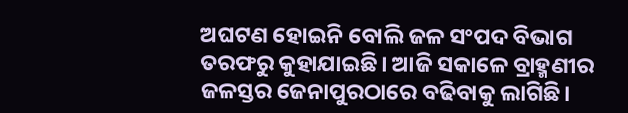ଅଘଟଣ ହୋଇନି ବୋଲି ଜଳ ସଂପଦ ବିଭାଗ ତରଫରୁ କୁହାଯାଇଛି। ଆଜି ସକାଳେ ବ୍ରାହ୍ମଣୀର ଜଳସ୍ତର ଜେନାପୁରଠାରେ ବଢିବାକୁ ଲାଗିଛି।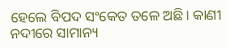ହେଲେ ବିପଦ ସଂକେତ ତଳେ ଅଛି। କାଣୀ ନଦୀରେ ସାମାନ୍ୟ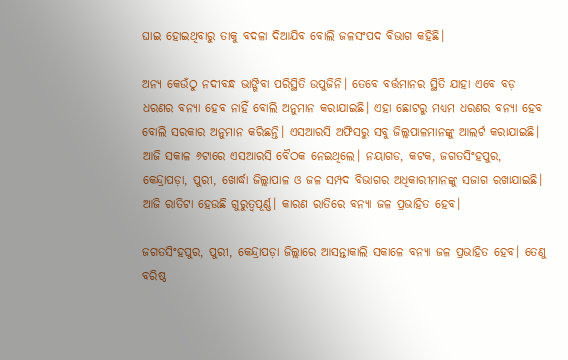ଘାଇ ହୋଇଥିବାରୁ ତାକୁ ବଦଳା ଦିଆଯିବ ବୋଲି ଜଳସଂପଦ ବିଭାଗ କହିଛି।

ଅନ୍ୟ କେଉଁଠୁ ନଦୀବନ୍ଧ ଭାଙ୍ଗିବା ପରିସ୍ଥିତି ଉପୁଜିନି। ତେବେ ବର୍ତ୍ତମାନର ସ୍ଥିତି ଯାହା ଏବେ ବଡ଼ ଧରଣର ବନ୍ୟା ହେବ ନାହିଁ ବୋଲି ଅନୁମାନ କରାଯାଇଛି। ଏହା ଛୋଟରୁ ମଧ୍ୟମ ଧରଣର ବନ୍ୟା ହେବ ବୋଲି ସରକାର ଅନୁମାନ କରିଛନ୍ତି। ଏସଆରସି ଅଫିସରୁ ସବୁ ଜିଲ୍ଲପାଳମାନଙ୍କୁ ଆଲର୍ଟ କରାଯାଇଛି। ଆଜି ସକାଳ ୬ଟାରେ ଏସଆରସି ବୈଠକ ନେଇଥିଲେ। ନୟାଗଡ, କଟକ, ଜଗତସିଂହପୁର, କେନ୍ଦ୍ରାପଡ଼ା, ପୁରୀ, ଖୋର୍ଦ୍ଧା ଜିଲ୍ଲାପାଳ ଓ ଜଳ ସମ୍ପଦ ବିଭାଗର ଅଧିକାରୀମାନଙ୍କୁ ସଜାଗ ରଖାଯାଇଛି। ଆଜି ରାତିଟା ହେଉଛି ଗୁରୁତ୍ୱପୂର୍ଣ୍ଣ। କାରଣ ରାତିରେ ବନ୍ୟା ଜଳ ପ୍ରଭାହିତ ହେବ।

ଜଗତସିଂହପୁର, ପୁରୀ, କେନ୍ଦ୍ରାପଡ଼ା ଜିଲ୍ଲାରେ ଆସନ୍ତାକାଲି ସକାଳେ ବନ୍ୟା ଜଳ ପ୍ରଭାହିତ ହେବ। ତେଣୁ ବରିଷ୍ଠ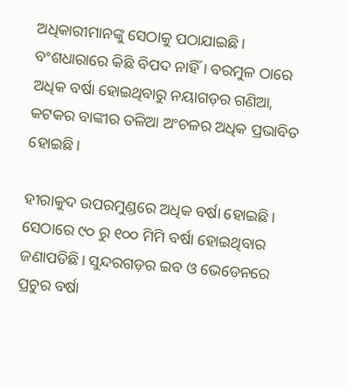ଅଧିକାରୀମାନଙ୍କୁ ସେଠାକୁ ପଠାଯାଇଛି।  ବଂଶଧାରାରେ କିଛି ବିପଦ ନାହିଁ। ବରମୁଳ ଠାରେ ଅଧିକ ବର୍ଷା ହୋଇଥିବାରୁ ନୟାଗଡ଼ର ଗଣିଆ, କଟକର ବାଙ୍କୀର ତଳିଆ ଅଂଚଳର ଅଧିକ ପ୍ରଭାବିତ ହୋଇଛି।

ହୀରାକୁଦ ଉପରମୁଣ୍ଡରେ ଅଧିକ ବର୍ଷା ହୋଇଛି। ସେଠାରେ ୯୦ ରୁ ୧୦୦ ମିମି ବର୍ଷା ହୋଇଥିବାର ଜଣାପଡିଛି। ସୁନ୍ଦରଗଡ଼ର ଇବ ଓ ଭେଡେନରେ ପ୍ରଚୁର ବର୍ଷା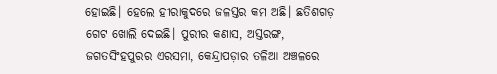ହୋଇଛି। ହେଲେ ହୀରାକୁଦରେ ଜଳସ୍ତର କମ ଅଛି। ଛତିଶଗଡ଼ ଗେଟ ଖୋଲି ଦେଇଛି। ପୁରୀର କଣାସ, ଅସ୍ତରଙ୍ଗ, ଜଗତସିଂହପୁରର ଏରସମା, କେନ୍ଦ୍ରାପଡ଼ାର ତଳିଆ ଅଞ୍ଚଳରେ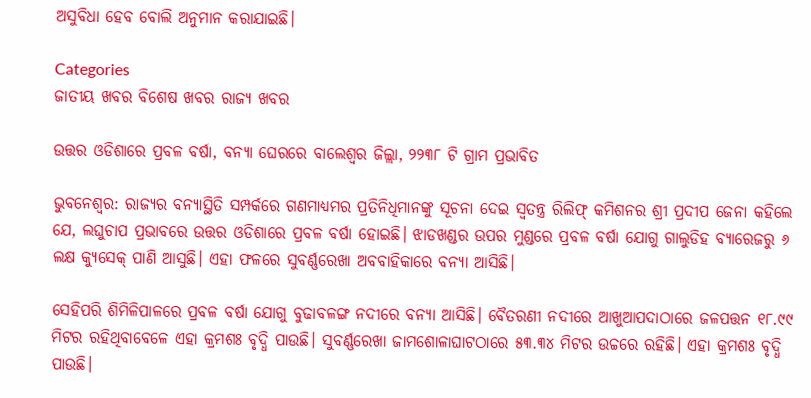ଅସୁବିଧା ହେବ ବୋଲି ଅନୁମାନ କରାଯାଇଛି।

Categories
ଜାତୀୟ ଖବର ବିଶେଷ ଖବର ରାଜ୍ୟ ଖବର

ଉତ୍ତର ଓଡିଶାରେ ପ୍ରବଳ ବର୍ଷା, ବନ୍ୟା ଘେରରେ ବାଲେଶ୍ୱର ଜିଲ୍ଲା, ୨୨୩୮ ଟି ଗ୍ରାମ ପ୍ରଭାବିତ

ଭୁବନେଶ୍ୱର: ରାଜ୍ୟର ବନ୍ୟାସ୍ଥିତି ସମ୍ପର୍କରେ ଗଣମାଧ୍ୟମର ପ୍ରତିନିଧିମାନଙ୍କୁ ସୂଚନା ଦେଇ ସ୍ୱତନ୍ତ୍ର ରିଲିଫ୍‌ କମିଶନର ଶ୍ରୀ ପ୍ରଦୀପ ଜେନା କହିଲେ ଯେ, ଲଘୁଚାପ ପ୍ରଭାବରେ ଉତ୍ତର ଓଡିଶାରେ ପ୍ରବଳ ବର୍ଷା ହୋଇଛି। ଝାଡଖଣ୍ଡର ଉପର ମୁଣ୍ଡରେ ପ୍ରବଳ ବର୍ଷା ଯୋଗୁ ଗାଲୁଡିହ ବ୍ୟାରେଜରୁ ୬ ଲକ୍ଷ କ୍ୟୁସେକ୍‌ ପାଣି ଆସୁଛି। ଏହା ଫଳରେ ସୁବର୍ଣ୍ଣରେଖା ଅବବାହିକାରେ ବନ୍ୟା ଆସିଛି।

ସେହିପରି ଶିମିଳିପାଳରେ ପ୍ରବଳ ବର୍ଷା ଯୋଗୁ ବୁଢାବଳଙ୍ଗ ନଦୀରେ ବନ୍ୟା ଆସିଛି। ବୈତରଣୀ ନଦୀରେ ଆଖୁଆପଦାଠାରେ ଜଳପତ୍ତନ ୧୮.୯୯ ମିଟର ରହିଥିବାବେଳେ ଏହା କ୍ରମଶଃ ବୃଦ୍ଧି ପାଉଛି। ସୁବର୍ଣ୍ଣରେଖା ଜାମଶୋଳାଘାଟଠାରେ ୫୩.୩୪ ମିଟର ଉଚ୍ଚରେ ରହିଛି। ଏହା କ୍ରମଶଃ ବୃଦ୍ଧି ପାଉଛି।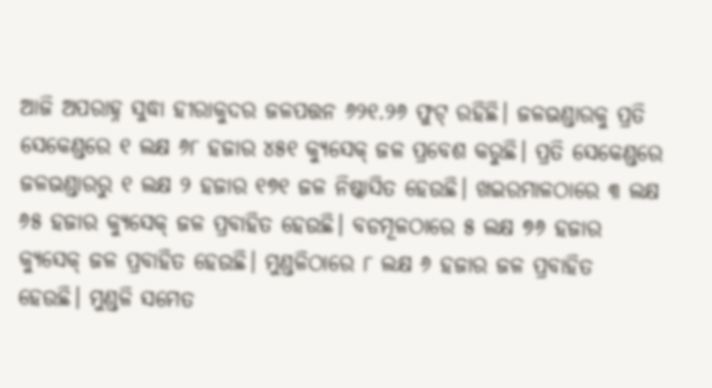ଆଜି ଅପରାହ୍ନ ସୁଦ୍ଧା ହୀରାକୁଦର ଜଳପତ୍ତନ ୬୨୧.୨୬ ଫୁଟ୍‌ ରହିଛି। ଜଳଭଣ୍ଡାରକୁ ପ୍ରତି ସେକେଣ୍ଡରେ ୧ ଲକ୍ଷ ୬୮ ହଜାର ୪୫୧ କ୍ୟୁସେକ୍‌ ଜଳ ପ୍ରବେଶ କରୁଛି। ପ୍ରତି ସେକେଣ୍ଡରେ ଜଳଭଣ୍ଡାରରୁ ୧ ଲକ୍ଷ ୨ ହଜାର ୧୭୧ ଜଳ ନିଷ୍କାସିତ ହେଉଛି। ଖଇରମାଳଠାରେ ୩ ଲକ୍ଷ ୬୫ ହଜାର କ୍ୟୁସେକ୍‌ ଜଳ ପ୍ରବାହିତ ହେଉଛି। ବଡମୂଳଠାରେ ୫ ଲକ୍ଷ ୭୬ ହଜାର କ୍ୟୁସେକ୍‌ ଜଳ ପ୍ରବାହିତ ହେଉଛି। ମୁଣ୍ଡଳିଠାରେ ୮ ଲକ୍ଷ ୬ ହଜାର ଜଳ ପ୍ରବାହିତ ହେଉଛି। ମୁଣ୍ଡଳି ସମେତ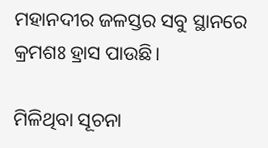ମହାନଦୀର ଜଳସ୍ତର ସବୁ ସ୍ଥାନରେ କ୍ରମଶଃ ହ୍ରାସ ପାଉଛି।

ମିଳିଥିବା ସୂଚନା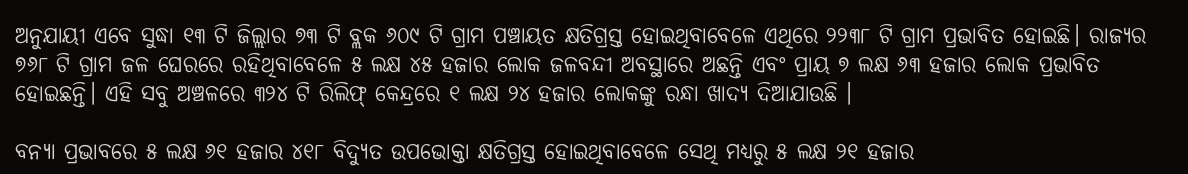ଅନୁଯାୟୀ ଏବେ ସୁଦ୍ଧା ୧୩ ଟି ଜିଲ୍ଲାର ୭୩ ଟି ବ୍ଲକ ୬୦୯ ଟି ଗ୍ରାମ ପଞ୍ଚାୟତ କ୍ଷତିଗ୍ରସ୍ତ ହୋଇଥିବାବେଳେ ଏଥିରେ ୨୨୩୮ ଟି ଗ୍ରାମ ପ୍ରଭାବିତ ହୋଇଛି। ରାଜ୍ୟର ୭୬୮ ଟି ଗ୍ରାମ ଜଳ ଘେରରେ ରହିଥିବାବେଳେ ୫ ଲକ୍ଷ ୪୫ ହଜାର ଲୋକ ଜଳବନ୍ଦୀ ଅବସ୍ଥାରେ ଅଛନ୍ତି ଏବଂ ପ୍ରାୟ ୭ ଲକ୍ଷ ୬୩ ହଜାର ଲୋକ ପ୍ରଭାବିତ ହୋଇଛନ୍ତି। ଏହି ସବୁ ଅଞ୍ଚଳରେ ୩୨୪ ଟି ରିଲିଫ୍‌ କେନ୍ଦ୍ରରେ ୧ ଲକ୍ଷ ୨୪ ହଜାର ଲୋକଙ୍କୁ ରନ୍ଧା ଖାଦ୍ୟ ଦିଆଯାଉଛି ।

ବନ୍ୟା ପ୍ରଭାବରେ ୫ ଲକ୍ଷ ୬୧ ହଜାର ୪୧୮ ବିଦ୍ୟୁତ ଉପଭୋକ୍ତା କ୍ଷତିଗ୍ରସ୍ତ ହୋଇଥିବାବେଳେ ସେଥି ମଧ୍ୟରୁ ୫ ଲକ୍ଷ ୨୧ ହଜାର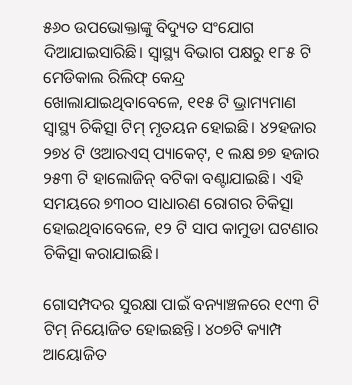୫୬୦ ଉପଭୋକ୍ତାଙ୍କୁ ବିଦ୍ୟୁତ ସଂଯୋଗ ଦିଆଯାଇସାରିଛି। ସ୍ୱାସ୍ଥ୍ୟ ବିଭାଗ ପକ୍ଷରୁ ୧୮୫ ଟି ମେଡିକାଲ ରିଲିଫ୍‌ କେନ୍ଦ୍ର ଖୋଲାଯାଇଥିବାବେଳେ, ୧୧୫ ଟି ଭ୍ରାମ୍ୟମାଣ ସ୍ୱାସ୍ଥ୍ୟ ଚିକିତ୍ସା ଟିମ୍‌ ମୃତୟନ ହୋଇଛି। ୪୨ହଜାର ୨୭୪ ଟି ଓଆରଏସ୍‌ ପ୍ୟାକେଟ୍‌, ୧ ଲକ୍ଷ ୭୭ ହଜାର ୨୫୩ ଟି ହାଲୋଜିନ୍‌ ବଟିକା ବଣ୍ଟାଯାଇଛି। ଏହି ସମୟରେ ୭୩୦୦ ସାଧାରଣ ରୋଗର ଚିକିତ୍ସା ହୋଇଥିବାବେଳେ, ୧୨ ଟି ସାପ କାମୁଡା ଘଟଣାର ଚିକିତ୍ସା କରାଯାଇଛି।

ଗୋସମ୍ପଦର ସୁରକ୍ଷା ପାଇଁ ବନ୍ୟାଞ୍ଚଳରେ ୧୯୩ ଟି ଟିମ୍‌ ନିୟୋଜିତ ହୋଇଛନ୍ତି। ୪୦୭ଟି କ୍ୟାମ୍ପ ଆୟୋଜିତ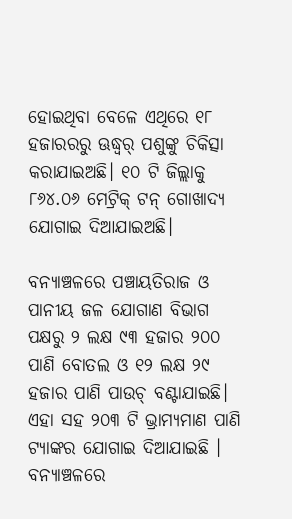ହୋଇଥିବା ବେଳେ ଏଥିରେ ୧୮ ହଜାରରରୁ ଊଦ୍ଧ୍ୱର୍ ପଶୁଙ୍କୁ ଚିକିତ୍ସା କରାଯାଇଅଛି। ୧୦ ଟି ଜିଲ୍ଲାକୁ ୮୬୪.୦୬ ମେଟ୍ରିକ୍‌ ଟନ୍‌ ଗୋଖାଦ୍ୟ ଯୋଗାଇ ଦିଆଯାଇଅଛି।

ବନ୍ୟାଞ୍ଚଳରେ ପଞ୍ଚାୟତିରାଜ ଓ ପାନୀୟ ଜଳ ଯୋଗାଣ ବିଭାଗ ପକ୍ଷରୁ ୨ ଲକ୍ଷ ୯୩ ହଜାର ୨୦୦ ପାଣି ବୋତଲ ଓ ୧୨ ଲକ୍ଷ ୨୯ ହଜାର ପାଣି ପାଉଚ୍‌ ବଣ୍ଟାଯାଇଛି। ଏହା ସହ ୨୦୩ ଟି ଭ୍ରାମ୍ୟମାଣ ପାଣି ଟ୍ୟାଙ୍କର ଯୋଗାଇ ଦିଆଯାଇଛି । ବନ୍ୟାଞ୍ଚଳରେ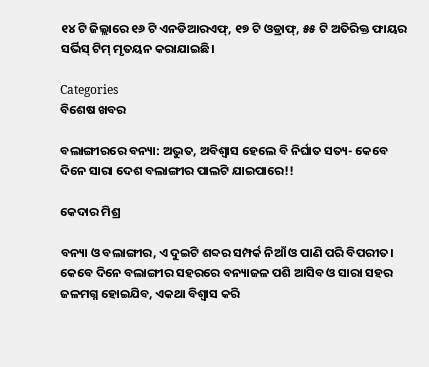୧୪ ଟି ଜିଲ୍ଲାରେ ୧୬ ଟି ଏନଡିଆରଏଫ୍‌, ୧୭ ଟି ଓଡ୍ରାଫ୍‌, ୫୫ ଟି ଅତିରିକ୍ତ ଫାୟର ସର୍ଭିସ୍‌ ଟିମ୍‌ ମୃତୟନ କରାଯାଇଛି।

Categories
ବିଶେଷ ଖବର

ବଲାଙ୍ଗୀରରେ ବନ୍ୟା: ଅଦ୍ଭୁତ, ଅବିଶ୍ଵାସ ହେଲେ ବି ନିର୍ଘାତ ସତ୍ୟ- କେବେ ଦିନେ ସାରା ଦେଶ ବଲାଙ୍ଗୀର ପାଲଟି ଯାଇପାରେ!!

କେଦାର ମିଶ୍ର

ବନ୍ୟା ଓ ବଲାଙ୍ଗୀର, ଏ ଦୁଇଟି ଶବ୍ଦର ସମ୍ପର୍କ ନିଆଁ ଓ ପାଣି ପରି ବିପରୀତ। କେବେ ଦିନେ ବଲାଙ୍ଗୀର ସହରରେ ବନ୍ୟାଜଳ ପଶି ଆସିବ ଓ ସାରା ସହର ଜଳମଗ୍ନ ହୋଇଯିବ, ଏକଥା ବିଶ୍ଵାସ କରି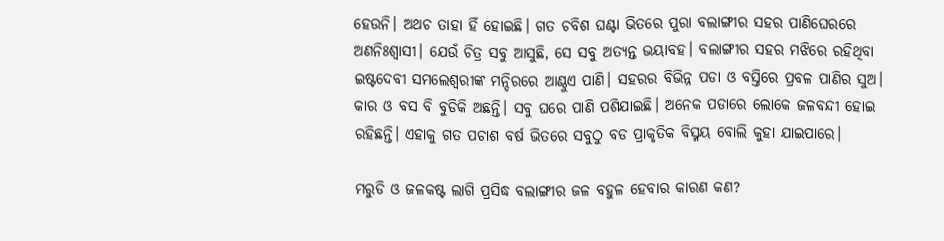ହେଉନି। ଅଥଚ ତାହା ହିଁ ହୋଇଛି। ଗତ ଚବିଶ ଘଣ୍ଟା ଭିତରେ ପୁରା ବଲାଙ୍ଗୀର ସହର ପାଣିଘେରରେ ଅଣନିଃଶ୍ଵାସୀ। ଯେଉଁ ଚିତ୍ର ସବୁ ଆସୁଛି, ସେ ସବୁ ଅତ୍ୟନ୍ତ ଭୟାବହ। ବଲାଙ୍ଗୀର ସହର ମଝିରେ ରହିଥିବା ଇଷ୍ଟଦେବୀ ସମଲେଶ୍ବରୀଙ୍କ ମନ୍ଦିରରେ ଆଣ୍ଠୁଏ ପାଣି। ସହରର ବିଭିନ୍ନ ପଡା ଓ ବସ୍ତିରେ ପ୍ରବଳ ପାଣିର ସୁଅ। କାର ଓ ବସ ବି ବୁଡିକି ଅଛନ୍ତି। ସବୁ ଘରେ ପାଣି ପଶିଯାଇଛି। ଅନେକ ପଡାରେ ଲୋକେ ଜଳବନ୍ଦୀ ହୋଇ ରହିଛନ୍ତି। ଏହାକୁ ଗତ ପଚାଶ ବର୍ଷ ଭିତରେ ସବୁଠୁ ବଡ ପ୍ରାକୃତିକ ବିସ୍ମୟ ବୋଲି କୁହା ଯାଇପାରେ।

ମରୁଡି ଓ ଜଳକଷ୍ଟ ଲାଗି ପ୍ରସିଦ୍ଧ ବଲାଙ୍ଗୀର ଜଳ ବହୁଳ ହେବାର କାରଣ କଣ?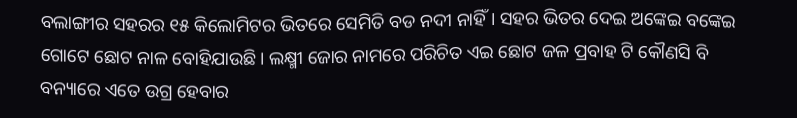ବଲାଙ୍ଗୀର ସହରର ୧୫ କିଲୋମିଟର ଭିତରେ ସେମିତି ବଡ ନଦୀ ନାହିଁ। ସହର ଭିତର ଦେଇ ଅଙ୍କେଇ ବଙ୍କେଇ ଗୋଟେ ଛୋଟ ନାଳ ବୋହିଯାଉଛି। ଲକ୍ଷ୍ମୀ ଜୋର ନାମରେ ପରିଚିତ ଏଇ ଛୋଟ ଜଳ ପ୍ରବାହ ଟି କୌଣସି ବି ବନ୍ୟାରେ ଏତେ ଉଗ୍ର ହେବାର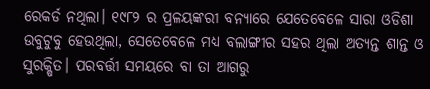ରେକର୍ଡ ନଥିଲା। ୧୯୮୨ ର ପ୍ରଳୟଙ୍କରୀ ବନ୍ୟାରେ ଯେତେବେଳେ ସାରା ଓଡିଶା ଉବୁଟୁବୁ ହେଉଥିଲା, ସେତେବେଳେ ମଧ୍ୟ ବଲାଙ୍ଗୀର ସହର ଥିଲା ଅତ୍ୟନ୍ତ ଶାନ୍ତ ଓ ସୁରକ୍ଷିତ। ପରବର୍ତ୍ତୀ ସମୟରେ ବା ତା ଆଗରୁ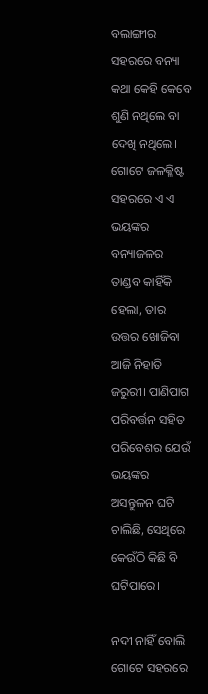ବଲାଙ୍ଗୀର ସହରରେ ବନ୍ୟା କଥା କେହି କେବେ ଶୁଣି ନଥିଲେ ବା ଦେଖି ନଥିଲେ। ଗୋଟେ ଜଳକ୍ଳିଷ୍ଟ ସହରରେ ଏ ଏ ଭୟଙ୍କର ବନ୍ୟାଜଳର ତାଣ୍ଡବ କାହିଁକି ହେଲା, ତାର ଉତ୍ତର ଖୋଜିବା ଆଜି ନିହାତି ଜରୁରୀ। ପାଣିପାଗ ପରିବର୍ତ୍ତନ ସହିତ ପରିବେଶର ଯେଉଁ ଭୟଙ୍କର ଅସନ୍ତୁଳନ ଘଟି ଚାଲିଛି, ସେଥିରେ କେଉଁଠି କିଛି ବି ଘଟିପାରେ।

ନଦୀ ନାହିଁ ବୋଲି ଗୋଟେ ସହରରେ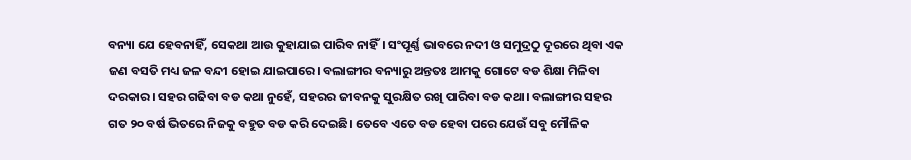ବନ୍ୟା ଯେ ହେବନାହିଁ, ସେକଥା ଆଉ କୁହାଯାଇ ପାରିବ ନାହିଁ। ସଂପୂର୍ଣ୍ଣ ଭାବରେ ନଦୀ ଓ ସମୁଦ୍ରଠୁ ଦୂରରେ ଥିବା ଏକ ଜଣ ବସତି ମଧ୍ୟ ଜଳ ବନ୍ଦୀ ହୋଇ ଯାଇପାରେ। ବଲାଙ୍ଗୀର ବନ୍ୟାରୁ ଅନ୍ତତଃ ଆମକୁ ଗୋଟେ ବଡ ଶିକ୍ଷା ମିଳିବା ଦରକାର। ସହର ଗଢିବା ବଡ କଥା ନୁହେଁ, ସହରର ଜୀବନକୁ ସୁରକ୍ଷିତ ରଖି ପାରିବା ବଡ କଥା। ବଲାଙ୍ଗୀର ସହର ଗତ ୨୦ ବର୍ଷ ଭିତରେ ନିଜକୁ ବହୁତ ବଡ କରି ଦେଇଛି। ତେବେ ଏତେ ବଡ ହେବା ପରେ ଯେଉଁ ସବୁ ମୌଳିକ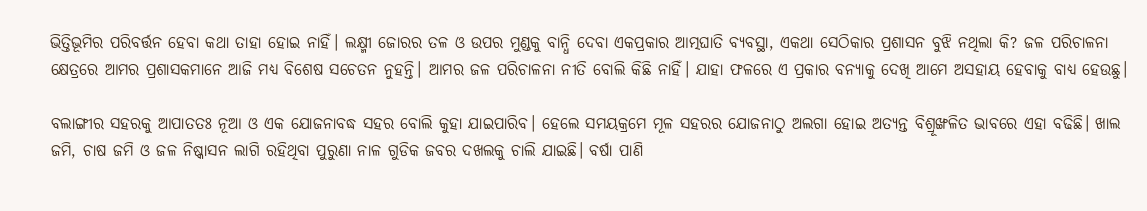ଭିତ୍ତିଭୂମିର ପରିବର୍ତ୍ତନ ହେବା କଥା ତାହା ହୋଇ ନାହିଁ। ଲକ୍ଷ୍ମୀ ଜୋରର ତଳ ଓ ଉପର ମୁଣ୍ଡକୁ ବାନ୍ଧି ଦେବା ଏକପ୍ରକାର ଆତ୍ମଘାତି ବ୍ୟବସ୍ଥା, ଏକଥା ସେଠିକାର ପ୍ରଶାସନ ବୁଝି ନଥିଲା କି? ଜଳ ପରିଚାଳନା କ୍ଷେତ୍ରରେ ଆମର ପ୍ରଶାସକମାନେ ଆଜି ମଧ୍ୟ ବିଶେଷ ସଚେତନ ନୁହନ୍ତି। ଆମର ଜଳ ପରିଚାଳନା ନୀତି ବୋଲି କିଛି ନାହିଁ। ଯାହା ଫଳରେ ଏ ପ୍ରକାର ବନ୍ୟାକୁ ଦେଖି ଆମେ ଅସହାୟ ହେବାକୁ ବାଧ୍ୟ ହେଉଛୁ।

ବଲାଙ୍ଗୀର ସହରକୁ ଆପାତତଃ ନୂଆ ଓ ଏକ ଯୋଜନାବଦ୍ଧ ସହର ବୋଲି କୁହା ଯାଇପାରିବ। ହେଲେ ସମୟକ୍ରମେ ମୂଳ ସହରର ଯୋଜନାଠୁ ଅଲଗା ହୋଇ ଅତ୍ୟନ୍ତ ବିଶ୍ରୂଙ୍ଖଳିତ ଭାବରେ ଏହା ବଢିଛି। ଖାଲ ଜମି, ଚାଷ ଜମି ଓ ଜଳ ନିଷ୍କାସନ ଲାଗି ରହିଥିବା ପୁରୁଣା ନାଳ ଗୁଡିକ ଜବର ଦଖଲକୁ ଚାଲି ଯାଇଛି। ବର୍ଷା ପାଣି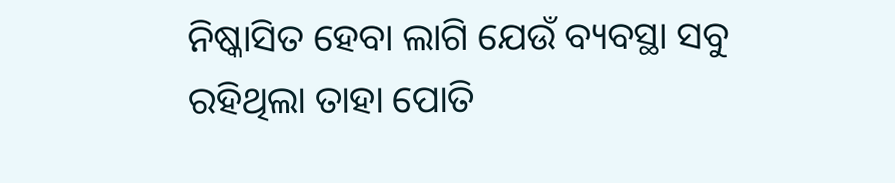ନିଷ୍କାସିତ ହେବା ଲାଗି ଯେଉଁ ବ୍ୟବସ୍ଥା ସବୁ ରହିଥିଲା ତାହା ପୋତି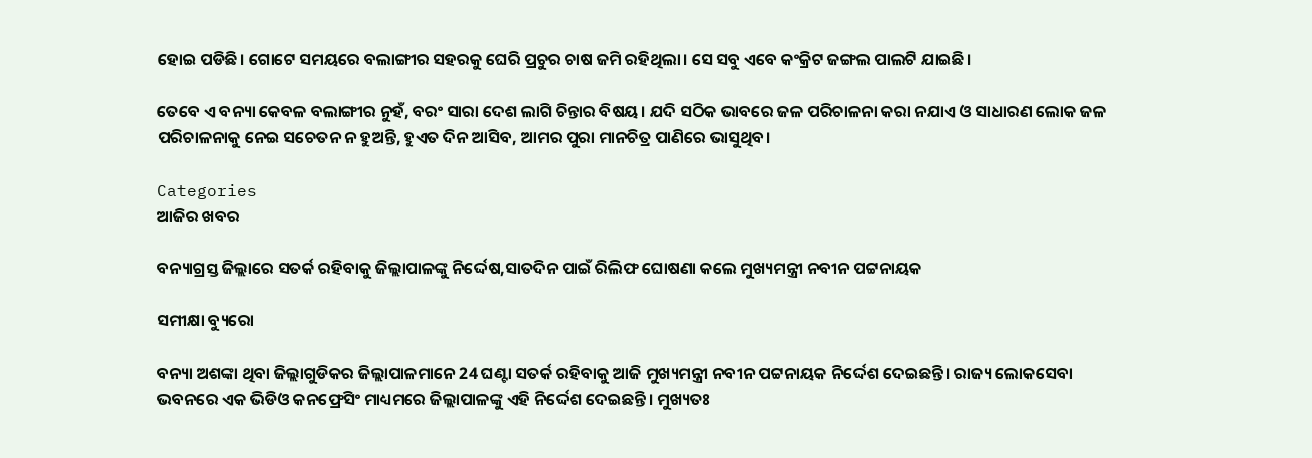ହୋଇ ପଡିଛି। ଗୋଟେ ସମୟରେ ବଲାଙ୍ଗୀର ସହରକୁ ଘେରି ପ୍ରଚୁର ଚାଷ ଜମି ରହିଥିଲା। ସେ ସବୁ ଏବେ କଂକ୍ରିଟ ଜଙ୍ଗଲ ପାଲଟି ଯାଇଛି।

ତେବେ ଏ ବନ୍ୟା କେବଳ ବଲାଙ୍ଗୀର ନୁହଁ, ବରଂ ସାରା ଦେଶ ଲାଗି ଚିନ୍ତାର ବିଷୟ। ଯଦି ସଠିକ ଭାବରେ ଜଳ ପରିଚାଳନା କରା ନଯାଏ ଓ ସାଧାରଣ ଲୋକ ଜଳ ପରିଚାଳନାକୁ ନେଇ ସଚେତନ ନ ହୁଅନ୍ତି, ହୁଏତ ଦିନ ଆସିବ, ଆମର ପୁରା ମାନଚିତ୍ର ପାଣିରେ ଭାସୁଥିବ।

Categories
ଆଜିର ଖବର

ବନ୍ୟାଗ୍ରସ୍ତ ଜିଲ୍ଲାରେ ସତର୍କ ରହିବାକୁ ଜିଲ୍ଲାପାଳଙ୍କୁ ନିର୍ଦ୍ଦେଷ,ସାତଦିନ ପାଇଁ ରିଲିଫ ଘୋଷଣା କଲେ ମୁଖ୍ୟମନ୍ତ୍ରୀ ନବୀନ ପଟ୍ଟନାୟକ

ସମୀକ୍ଷା ବ୍ୟୁରୋ

ବନ୍ୟା ଅଶଙ୍କା ଥିବା ଜିଲ୍ଲାଗୁଡିକର ଜିଲ୍ଲାପାଳମାନେ 24 ଘଣ୍ଟା ସତର୍କ ରହିବାକୁ ଆଜି ମୁଖ୍ୟମନ୍ତ୍ରୀ ନବୀନ ପଟ୍ଟନାୟକ ନିର୍ଦ୍ଦେଶ ଦେଇଛନ୍ତି। ରାଜ୍ୟ ଲୋକସେବା ଭବନରେ ଏକ ଭିଡିଓ କନଫ୍ରେସିଂ ମାଧ୍ୟମରେ ଜିଲ୍ଲାପାଳଙ୍କୁ ଏହି ନିର୍ଦ୍ଦେଶ ଦେଇଛନ୍ତି। ମୁଖ୍ୟତଃ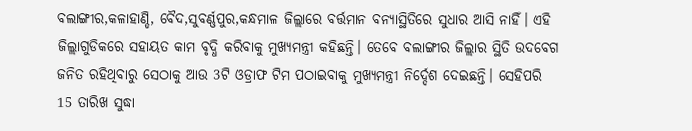ବଲାଙ୍ଗୀର,କଳାହାଣ୍ଡି, ବୈଦ,ସୁବର୍ଣ୍ଣପୁର,କନ୍ଧମାଳ ଜିଲ୍ଲାରେ ବର୍ତ୍ତମାନ ବନ୍ୟାସ୍ଥିତିରେ ସୁଧାର ଆସି ନାହିଁ। ଏହି ଜିଲ୍ଲାଗୁଡିକରେ ସହାୟତ କାମ ବୃଦ୍ଧି କରିବାକୁ ମୁଖ୍ୟମନ୍ତ୍ରୀ କହିଛନ୍ତି। ତେବେ ବଲାଙ୍ଗୀର ଜିଲ୍ଲାର ସ୍ଥିତି ଉଦବେଗ ଜନିତ ରହିଥିବାରୁ ସେଠାକୁ ଆଉ 3ଟି ଓଡ୍ରାଫ ଟିମ ପଠାଇବାକୁ ମୁଖ୍ୟମନ୍ତ୍ରୀ ନିର୍ଦ୍ଦେଶ ଦେଇଛନ୍ତି। ସେହିପରି 15 ତାରିଖ ସୁଦ୍ଧା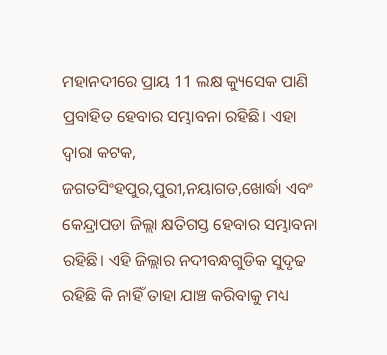ମହାନଦୀରେ ପ୍ରାୟ 11 ଲକ୍ଷ କ୍ୟୁସେକ ପାଣି ପ୍ରବାହିତ ହେବାର ସମ୍ଭାବନା ରହିଛି। ଏହା ଦ୍ବାରା କଟକ, ଜଗତସିଂହପୁର,ପୁରୀ,ନୟାଗଡ,ଖୋର୍ଦ୍ଧା ଏବଂ କେନ୍ଦ୍ରାପଡା ଜିଲ୍ଲା କ୍ଷତିଗସ୍ତ ହେବାର ସମ୍ଭାବନା ରହିଛି। ଏହି ଜିଲ୍ଲାର ନଦୀବନ୍ଧଗୁଡିକ ସୁଦୃଢ ରହିଛି କି ନାହିଁ ତାହା ଯାଞ୍ଚ କରିବାକୁ ମଧ୍ୟ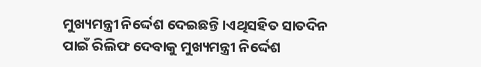ମୁଖ୍ୟମନ୍ତ୍ରୀ ନିର୍ଦ୍ଦେଶ ଦେଇଛନ୍ତି।ଏଥିସହିତ ସାତଦିନ ପାଇଁ ରିଲିଫ ଦେବାକୁ ମୁଖ୍ୟମନ୍ତ୍ରୀ ନିର୍ଦ୍ଦେଶ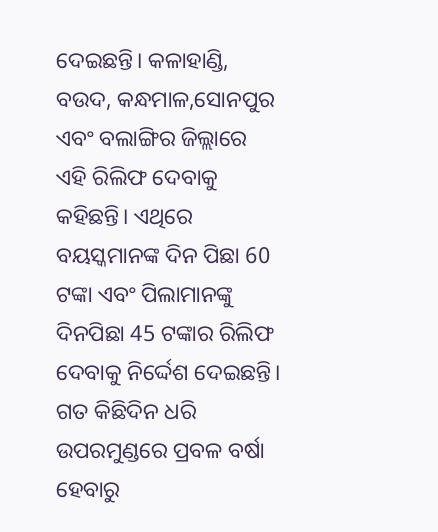ଦେଇଛନ୍ତି। କଳାହାଣ୍ଡି, ବଉଦ, କନ୍ଧମାଳ,ସୋନପୁର ଏବଂ ବଲାଙ୍ଗିର ଜିଲ୍ଲାରେ ଏହି ରିଲିଫ ଦେବାକୁ କହିଛନ୍ତି। ଏଥିରେ ବୟସ୍କମାନଙ୍କ ଦିନ ପିଛା 60 ଟଙ୍କା ଏବଂ ପିଲାମାନଙ୍କୁ ଦିନପିଛା 45 ଟଙ୍କାର ରିଲିଫ ଦେବାକୁ ନିର୍ଦ୍ଦେଶ ଦେଇଛନ୍ତି। ଗତ କିଛିଦିନ ଧରି ଉପରମୁଣ୍ଡରେ ପ୍ରବଳ ବର୍ଷା ହେବାରୁ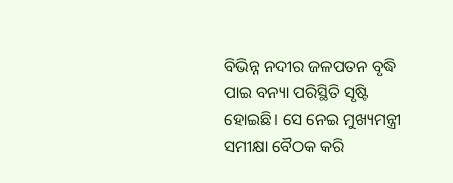ବିଭିନ୍ନ ନଦୀର ଜଳପତନ ବୃଦ୍ଧି ପାଇ ବନ୍ୟା ପରିସ୍ଥିତି ସୃଷ୍ଟି ହୋଇଛି। ସେ ନେଇ ମୁଖ୍ୟମନ୍ତ୍ରୀ ସମୀକ୍ଷା ବୈଠକ କରି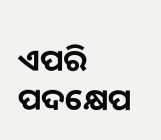ଏପରି ପଦକ୍ଷେପ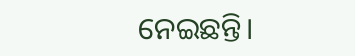ନେଇଛନ୍ତି।